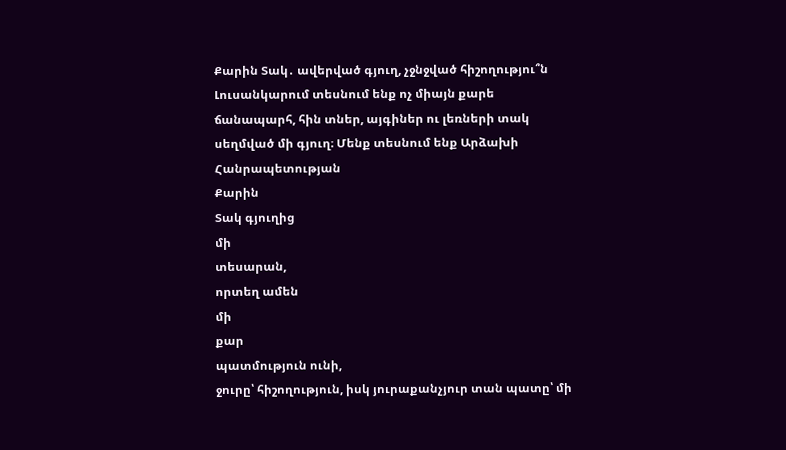Քարին Տակ․ ավերված գյուղ, չջնջված հիշողությու՞ն
Լուսանկարում տեսնում ենք ոչ միայն քարե
ճանապարհ, հին տներ, այգիներ ու լեռների տակ սեղմված մի գյուղ։ Մենք տեսնում ենք Արձախի Հանրապետության
Քարին
Տակ գյուղից
մի
տեսարան,
որտեղ ամեն
մի
քար
պատմություն ունի,
ջուրը՝ հիշողություն, իսկ յուրաքանչյուր տան պատը՝ մի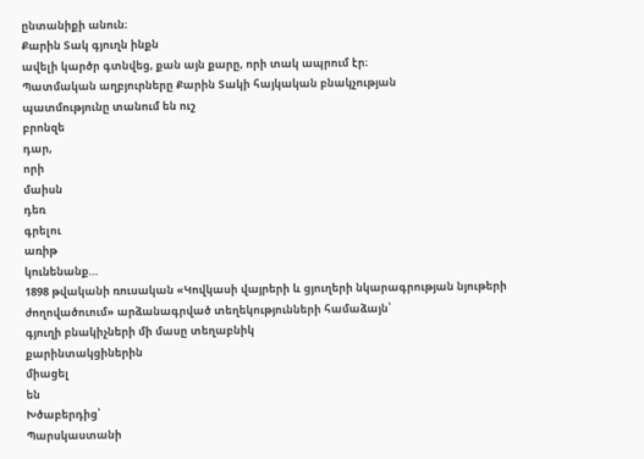ընտանիքի անուն։
Քարին Տակ գյուղն ինքն
ավելի կարծր գտնվեց, քան այն քարը, որի տակ ապրում էր։
Պատմական աղբյուրները Քարին Տակի հայկական բնակչության
պատմությունը տանում են ուշ
բրոնզե
դար,
որի
մաիսն
դեռ
գրելու
առիթ
կունենանք…
1898 թվականի ռուսական «Կովկասի վայրերի և ցյուղերի նկարագրության նյութերի
ժողովածուում» արձանագրված տեղեկությունների համաձայն՝
գյուղի բնակիչների մի մասը տեղաբնիկ
քարինտակցիներին
միացել
են
Խծաբերդից՝
Պարսկաստանի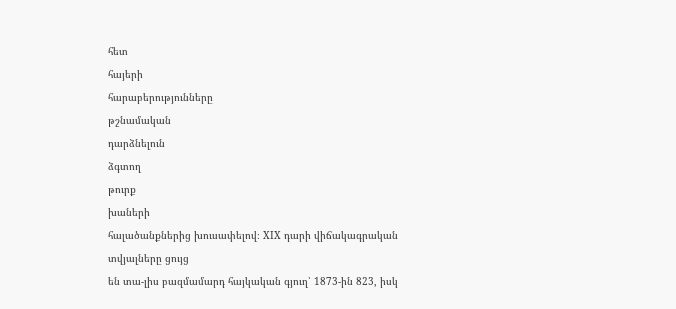հետ
հայերի
հարաբերությունները
թշնամական
դարձնելուն
ձգտող
թուրք
խաների
հալածանքներից խուսափելով։ XIX դարի վիճակագրական տվյալները ցույց
են տա-լիս բազմամարդ հայկական գյուղ՝ 1873-ին 823, իսկ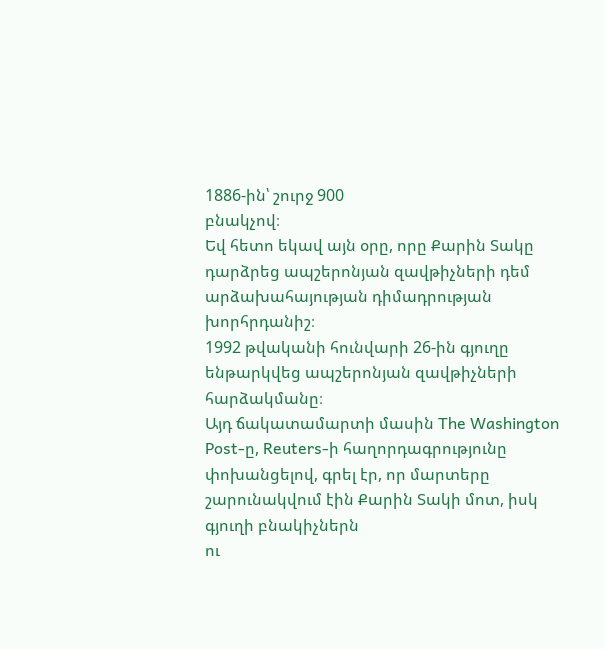1886-ին՝ շուրջ 900
բնակչով։
Եվ հետո եկավ այն օրը, որը Քարին Տակը դարձրեց ապշերոնյան զավթիչների դեմ արձախահայության դիմադրության խորհրդանիշ։
1992 թվականի հունվարի 26-ին գյուղը ենթարկվեց ապշերոնյան զավթիչների հարձակմանը։
Այդ ճակատամարտի մասին The Washington Post-ը, Reuters-ի հաղորդագրությունը
փոխանցելով, գրել էր, որ մարտերը շարունակվում էին Քարին Տակի մոտ, իսկ գյուղի բնակիչներն
ու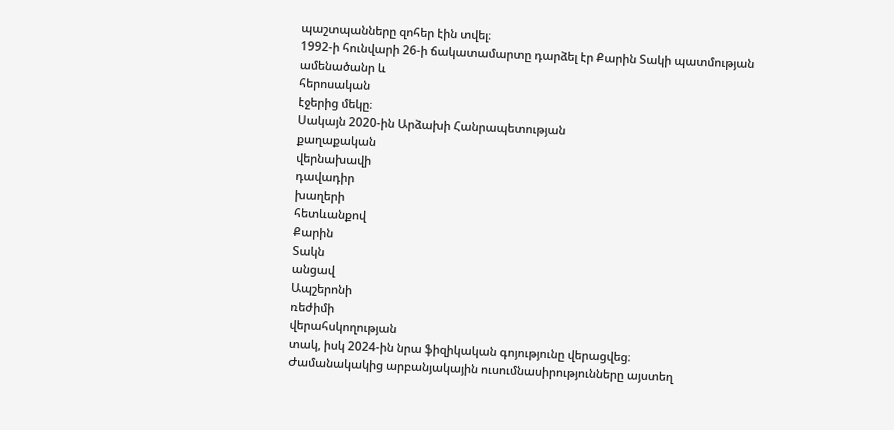պաշտպանները զոհեր էին տվել։
1992-ի հունվարի 26-ի ճակատամարտը դարձել էր Քարին Տակի պատմության
ամենածանր և
հերոսական
էջերից մեկը։
Սակայն 2020-ին Արձախի Հանրապետության
քաղաքական
վերնախավի
դավադիր
խաղերի
հետևանքով
Քարին
Տակն
անցավ
Ապշերոնի
ռեժիմի
վերահսկողության
տակ, իսկ 2024-ին նրա ֆիզիկական գոյությունը վերացվեց։
Ժամանակակից արբանյակային ուսումնասիրությունները այստեղ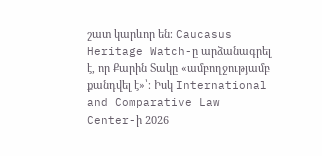շատ կարևոր են։ Caucasus Heritage Watch-ը արձանագրել է, որ Քարին Տակը «ամբողջությամբ
քանդվել է»՝։ Իսկ International and Comparative Law Center-ի 2026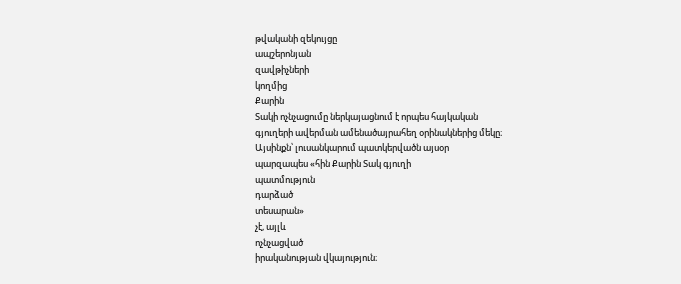թվականի զեկույցը
ապշերոնյան
զավթիչների
կողմից
Քարին
Տակի ոչնչացումը ներկայացնում է որպես հայկական
գյուղերի ավերման ամենածայրահեղ օրինակներից մեկը։
Այսինքն՝ լուսանկարում պատկերվածն այսօր
պարզապես «հին Քարին Տակ գյուղի
պատմություն
դարձած
տեսարան»
չէ, այլև
ոչնչացված
իրականության վկայություն։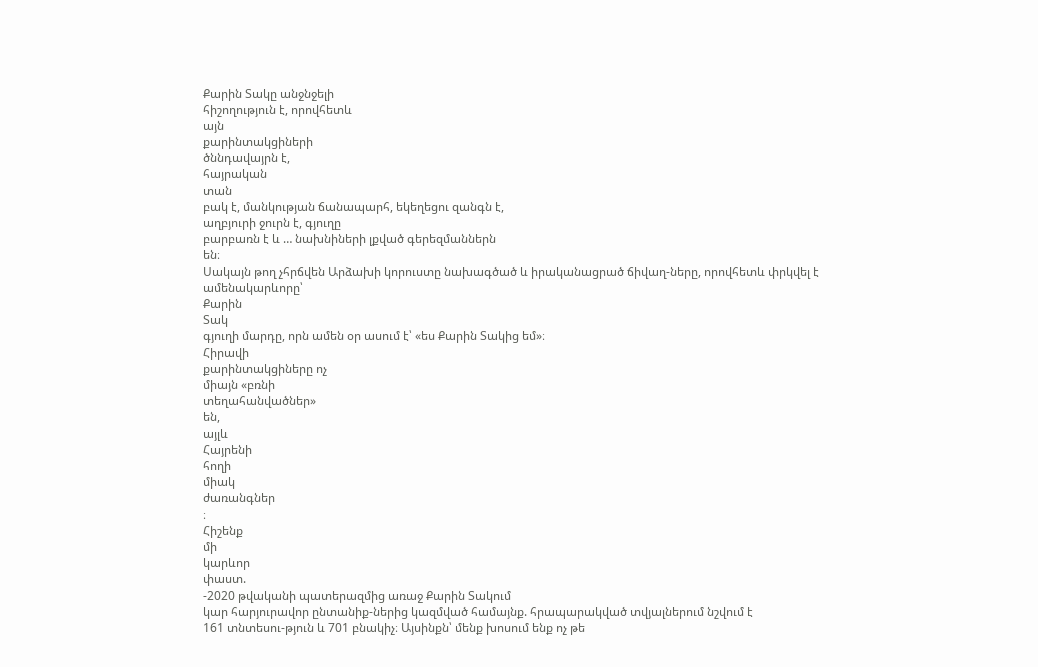Քարին Տակը անջնջելի
հիշողություն է, որովհետև
այն
քարինտակցիների
ծննդավայրն է,
հայրական
տան
բակ է, մանկության ճանապարհ, եկեղեցու զանգն է,
աղբյուրի ջուրն է, գյուղը
բարբառն է և … նախնիների լքված գերեզմաններն
են։
Սակայն թող չհրճվեն Արձախի կորուստը նախագծած և իրականացրած ճիվաղ-ները, որովհետև փրկվել է ամենակարևորը՝
Քարին
Տակ
գյուղի մարդը, որն ամեն օր ասում է՝ «ես Քարին Տակից եմ»։
Հիրավի
քարինտակցիները ոչ
միայն «բռնի
տեղահանվածներ»
են,
այլև
Հայրենի
հողի
միակ
ժառանգներ
։
Հիշենք
մի
կարևոր
փաստ.
-2020 թվականի պատերազմից առաջ Քարին Տակում
կար հարյուրավոր ընտանիք-ներից կազմված համայնք. հրապարակված տվյալներում նշվում է
161 տնտեսու-թյուն և 701 բնակիչ։ Այսինքն՝ մենք խոսում ենք ոչ թե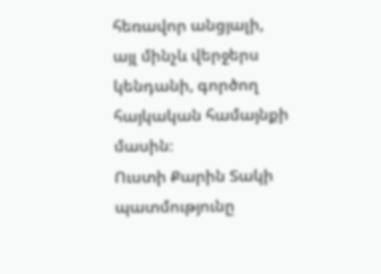հեռավոր անցյալի,
այլ մինչև վերջերս կենդանի, գործող հայկական համայնքի մասին։
Ուստի Քարին Տակի պատմությունը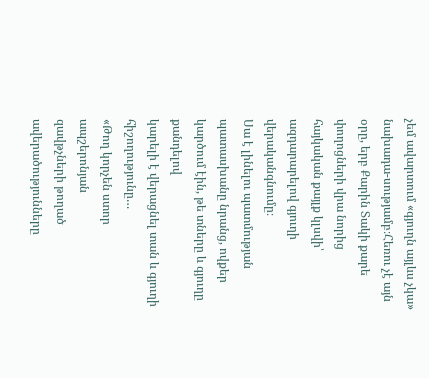չեմ ավարտում «գյուղն այլևս չկա» նախադա-սությամբ։Հեռու չէ այն օրը, երբ Քարին Տակի քարե
փողոցների վրա նորից հայկական քայլք կլսվի՝ ազդարարելով գյուղի
վերականգնումը։
Սա է լինելու պատմության
պատասխանը նրանց, ովքեր կարծում էին, թե տները և գյուղը քանդելով
կարելի է վերացնել տան և գյուղի
հիշողությունը…
«Թող կորչեն ստոր
ապշերոնյան
զավթչների թողած
ավերածությունները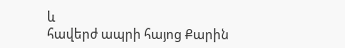և
հավերժ ապրի հայոց Քարին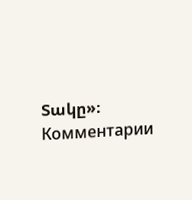Տակը»։
Комментарии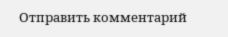Отправить комментарий